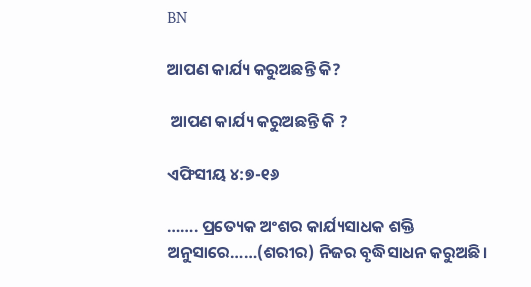BN

ଆପଣ କାର୍ଯ୍ୟ କରୁଅଛନ୍ତି କି?

 ଆପଣ କାର୍ଯ୍ୟ କରୁଅଛନ୍ତି କି ?

ଏଫିସୀୟ ୪:୭-୧୬

……. ପ୍ରତ୍ୟେକ ଅଂଶର କାର୍ଯ୍ୟସାଧକ ଶକ୍ତି ଅନୁସାରେ……(ଶରୀର) ନିଜର ବୃଦ୍ଧିସାଧନ କରୁଅଛି।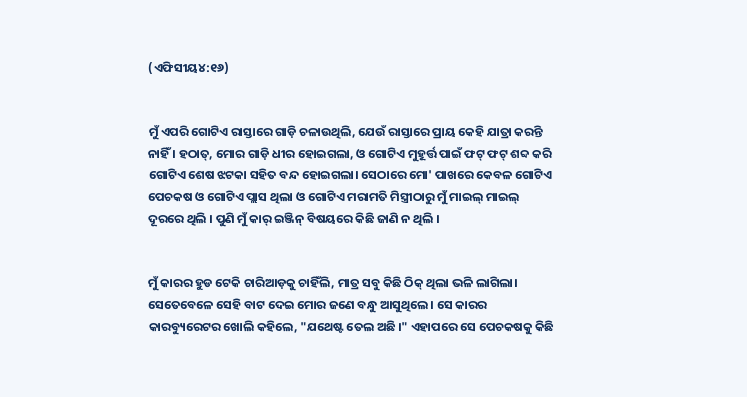(ଏଫିସୀୟ୪:୧୬)


ମୁଁ ଏପରି ଗୋଟିଏ ରାସ୍ତାରେ ଗାଡ଼ି ଚଳାଉଥିଲି, ଯେଉଁ ରାସ୍ତାରେ ପ୍ରାୟ କେହି ଯାତ୍ରା କରନ୍ତି ନାହିଁ । ହଠାତ୍, ମୋର ଗାଡ଼ି ଧୀର ହୋଇଗଲା, ଓ ଗୋଟିଏ ମୁହୂର୍ତ୍ତ ପାଇଁ ଫଟ୍ ଫଟ୍ ଶବ୍ଦ କରି ଗୋଟିଏ ଶେଷ ଝଟକା ସହିତ ବନ୍ଦ ହୋଇଗଲା। ସେଠାରେ ମୋ' ପାଖରେ କେବଳ ଗୋଟିଏ ପେଚକଷ ଓ ଗୋଟିଏ ପ୍ଲାସ ଥିଲା ଓ ଗୋଟିଏ ମରାମତି ମିସ୍ତ୍ରୀଠାରୁ ମୁଁ ମାଇଲ୍ ମାଇଲ୍ ଦୂରରେ ଥିଲି । ପୁଣି ମୁଁ କାର୍ ଇଞ୍ଜିନ୍ ବିଷୟରେ କିଛି ଜାଣି ନ ଥିଲି ।


ମୁଁ କାରର ହୁଡ ଟେକି ଚାରିଆଡ଼କୁ ଚାହିଁଲି, ମାତ୍ର ସବୁ କିଛି ଠିକ୍ ଥିଲା ଭଳି ଲାଗିଲା। ସେତେବେଳେ ସେହି ବାଟ ଦେଇ ମୋର ଜଣେ ବନ୍ଧୁ ଆସୁଥିଲେ । ସେ କାରର କାରବ୍ୟୁରେଟର ଖୋଲି କହିଲେ, "ଯଥେଷ୍ଟ ତେଲ ଅଛି ।" ଏହାପରେ ସେ ପେଚକଷକୁ କିଛି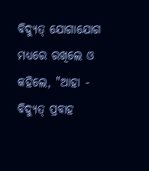ବିଦ୍ୟୁତ୍ ଯୋଗାଯୋଗ ମଧ୍ୟରେ ରଖିଲେ ଓ କହିଲେ, "ଆହା - ବିଦ୍ୟୁତ୍ ପ୍ରବାହ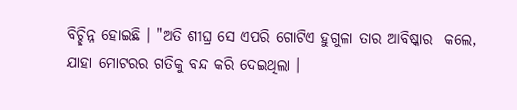ବିଚ୍ଛିନ୍ନ ହୋଇଛି । "ଅତି ଶୀଘ୍ର ସେ ଏପରି ଗୋଟିଏ ହୁଗୁଳା ତାର ଆବିଷ୍କାର  କଲେ, ଯାହା ମୋଟରର ଗତିକୁ ବନ୍ଦ କରି ଦେଇଥିଲା ।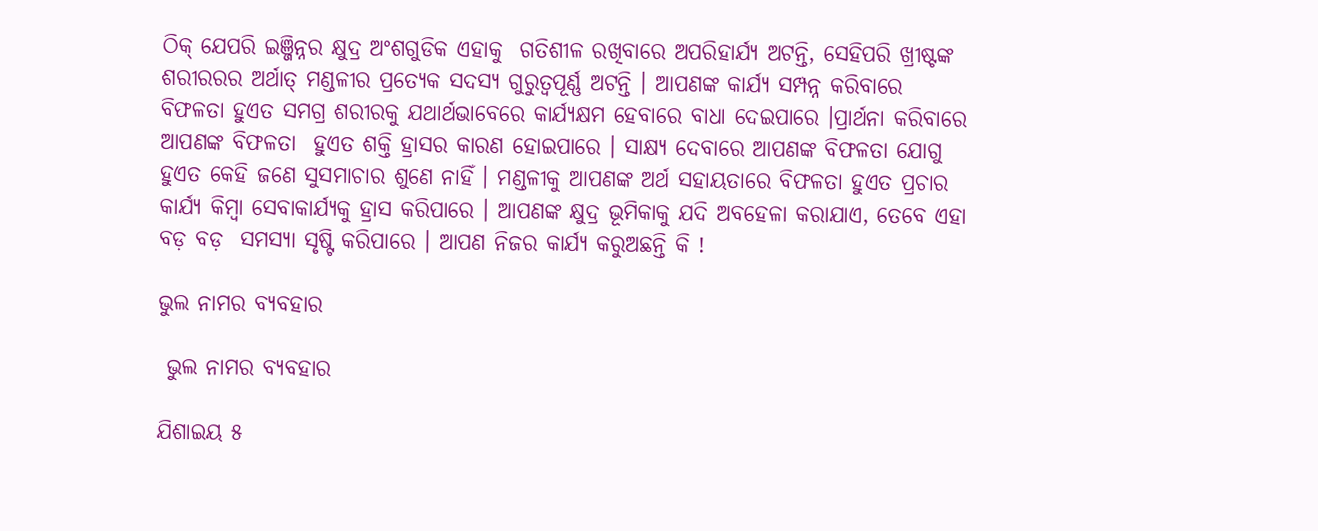ଠିକ୍ ଯେପରି ଇଞ୍ଜିନ୍ନର କ୍ଷୁଦ୍ର ଅଂଶଗୁଡିକ ଏହାକୁ  ଗତିଶୀଳ ରଖିବାରେ ଅପରିହାର୍ଯ୍ୟ ଅଟନ୍ତି, ସେହିପରି ଖ୍ରୀଷ୍ଟଙ୍କ ଶରୀରରର ଅର୍ଥାତ୍ ମଣ୍ଡଳୀର ପ୍ରତ୍ୟେକ ସଦସ୍ୟ ଗୁରୁତ୍ୱପୂର୍ଣ୍ଣ ଅଟନ୍ତି । ଆପଣଙ୍କ କାର୍ଯ୍ୟ ସମ୍ପନ୍ନ କରିବାରେ ବିଫଳତା ହୁଏତ ସମଗ୍ର ଶରୀରକୁ ଯଥାର୍ଥଭାବେରେ କାର୍ଯ୍ୟକ୍ଷମ ହେବାରେ ବାଧା ଦେଇପାରେ ।ପ୍ରାର୍ଥନା କରିବାରେ ଆପଣଙ୍କ ବିଫଳତା  ହୁଏତ ଶକ୍ତି ହ୍ରାସର କାରଣ ହୋଇପାରେ । ସାକ୍ଷ୍ୟ ଦେବାରେ ଆପଣଙ୍କ ବିଫଳତା ଯୋଗୁ ହୁଏତ କେହି ଜଣେ ସୁସମାଚାର ଶୁଣେ ନାହିଁ । ମଣ୍ଡଳୀକୁ ଆପଣଙ୍କ ଅର୍ଥ ସହାୟତାରେ ବିଫଳତା ହୁଏତ ପ୍ରଚାର କାର୍ଯ୍ୟ କିମ୍ବା ସେବାକାର୍ଯ୍ୟକୁ ହ୍ରାସ କରିପାରେ । ଆପଣଙ୍କ କ୍ଷୁଦ୍ର ଭୂମିକାକୁ ଯଦି ଅବହେଳା କରାଯାଏ, ତେବେ ଏହା ବଡ଼ ବଡ଼  ସମସ୍ୟା ସୃଷ୍ଟି କରିପାରେ । ଆପଣ ନିଜର କାର୍ଯ୍ୟ କରୁଅଛନ୍ତି କି !

ଭୁଲ ନାମର ବ୍ଯବହାର

 ଭୁଲ ନାମର ବ୍ଯବହାର

ଯିଶାଇୟ ୫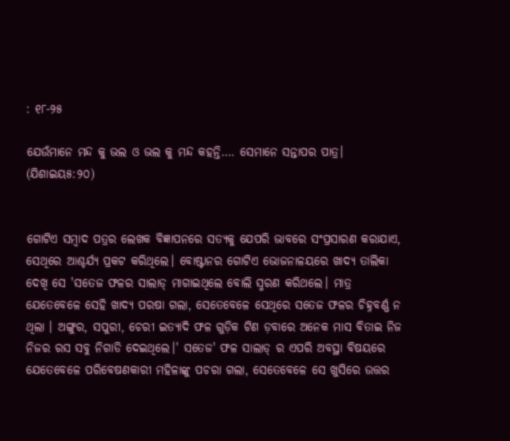: ୧୮-୨୫

ଯେଉଁମାନେ ମନ୍ଦ କୁ ଭଲ ଓ ଭଲ କୁ ମନ୍ଦ କହନ୍ତି…. ସେମାନେ ସନ୍ତାପର ପାତ୍ର।      (ଯିଶାଇୟ୫:୨୦)


ଗୋଟିଏ ସମ୍ବାଦ ପତ୍ରର ଲେଖକ ବିଜ୍ଞାପନରେ ସତ୍ୟକୁ ଯେପରି ଭାବରେ ସଂପ୍ରସାରଣ କରାଯାଏ, ସେଥିରେ ଆଶ୍ଚର୍ଯ୍ୟ ପ୍ରକଟ କରିଥିଲେ। ବୋଷ୍ଟାନର ଗୋଟିଏ ଭୋଜନାଳୟରେ ଖାଦ୍ୟ ତାଲିକା ଦେଖି ସେ 'ସତେଜ ଫଳର ସାଲାଡ୍ ମାଗାଇଥିଲେ ବୋଲି ସ୍ମରଣ କରିଥଲେ। ମାତ୍ର ଯେତେବେଳେ ସେହି ଖାଦ୍ୟ ପରଷା ଗଲା, ସେତେବେଳେ ସେଥିରେ ସତେଜ ଫଳର ଚିହ୍ନବର୍ଣ୍ଣ ନ ଥିଲା । ଅଙ୍ଗୁର, ସପୁରୀ, ଚେରୀ ଇତ୍ୟାଦି ଫଳ ଗୁଡ଼ିକ ଟିଣ ଡ଼ବାରେ ଅନେକ ମାସ ବିତାଇ ନିଜ ନିଜର ରସ ସବୁ ନିଗାଡି ଦେଇଥିଲେ।' ସତେଜ' ଫଳ ସାଲାଡ୍ ର ଏପରି ଅବସ୍ଥା ବିଷୟରେ ଯେତେବେଳେ ପରିବେଷଣକାରୀ ମହିଳାଙ୍କୁ ପଚରା ଗଲା, ସେତେବେଳେ ସେ ଖୁସିରେ ଉତ୍ତର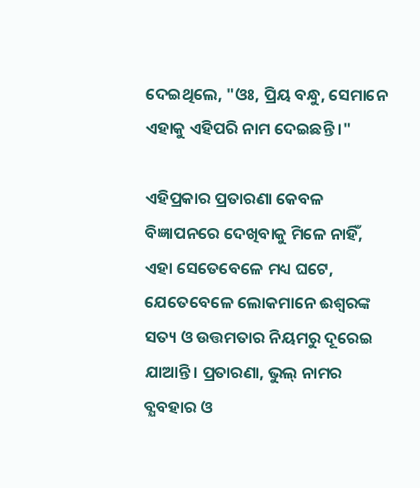ଦେଇଥିଲେ, "ଓଃ, ପ୍ରିୟ ବନ୍ଧୁ, ସେମାନେ ଏହାକୁ ଏହିପରି ନାମ ଦେଇଛନ୍ତି ।"

ଏହିପ୍ରକାର ପ୍ରତାରଣା କେବଳ ବିଜ୍ଞାପନରେ ଦେଖିବାକୁ ମିଳେ ନାହିଁ, ଏହା ସେତେବେଳେ ମଧ୍ୟ ଘଟେ, ଯେତେବେଳେ ଲୋକମାନେ ଈଶ୍ୱରଙ୍କ ସତ୍ୟ ଓ ଉତ୍ତମତାର ନିୟମରୁ ଦୂରେଇ ଯାଆନ୍ତି। ପ୍ରତାରଣା, ଭୁଲ୍ ନାମର ବ୍ଯବହାର ଓ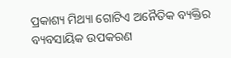ପ୍ରକାଶ୍ୟ ମିଥ୍ୟା ଗୋଟିଏ ଅନୈତିକ ବ୍ୟକ୍ତିର ବ୍ୟବସାୟିକ ଉପକରଣ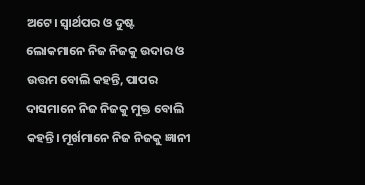ଅଟେ। ସ୍ୱାର୍ଥପର ଓ ଦୁଷ୍ଟ ଲୋକମାନେ ନିଜ ନିଜକୁ ଉଦାର ଓ ଉତ୍ତମ ବୋଲି କହନ୍ତି, ପାପର ଦାସମାନେ ନିଜ ନିଜକୁ ମୁକ୍ତ ବୋଲି କହନ୍ତି। ମୂର୍ଖମାନେ ନିଜ ନିଜକୁ ଜ୍ଞାନୀ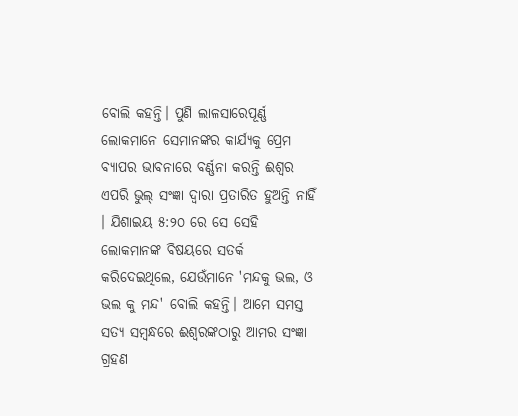ବୋଲି କହନ୍ତି। ପୁଣି ଲାଳସାରେପୂର୍ଣ୍ଣ  ଲୋକମାନେ ସେମାନଙ୍କର କାର୍ଯ୍ୟକୁ ପ୍ରେମ ବ୍ୟାପର ଭାବନାରେ ବର୍ଣ୍ଣନା କରନ୍ତି ଈଶ୍ୱର ଏପରି ଭୁଲ୍ ସଂଜ୍ଞା ଦ୍ଵାରା ପ୍ରତାରିତ ହୁଅନ୍ତି ନାହିଁ । ଯିଶାଇୟ ୫:୨୦ ରେ ସେ ସେହି ଲୋକମାନଙ୍କ ବିଷୟରେ ସତର୍କ କରିଦେଇଥିଲେ, ଯେଉଁମାନେ 'ମନ୍ଦକୁ ଭଲ, ଓ ଭଲ କୁ ମନ୍ଦ' ବୋଲି କହନ୍ତି। ଆମେ ସମସ୍ତ ସତ୍ୟ ସମ୍ବନ୍ଧରେ ଈଶ୍ୱରଙ୍କଠାରୁ ଆମର ସଂଜ୍ଞା ଗ୍ରହଣ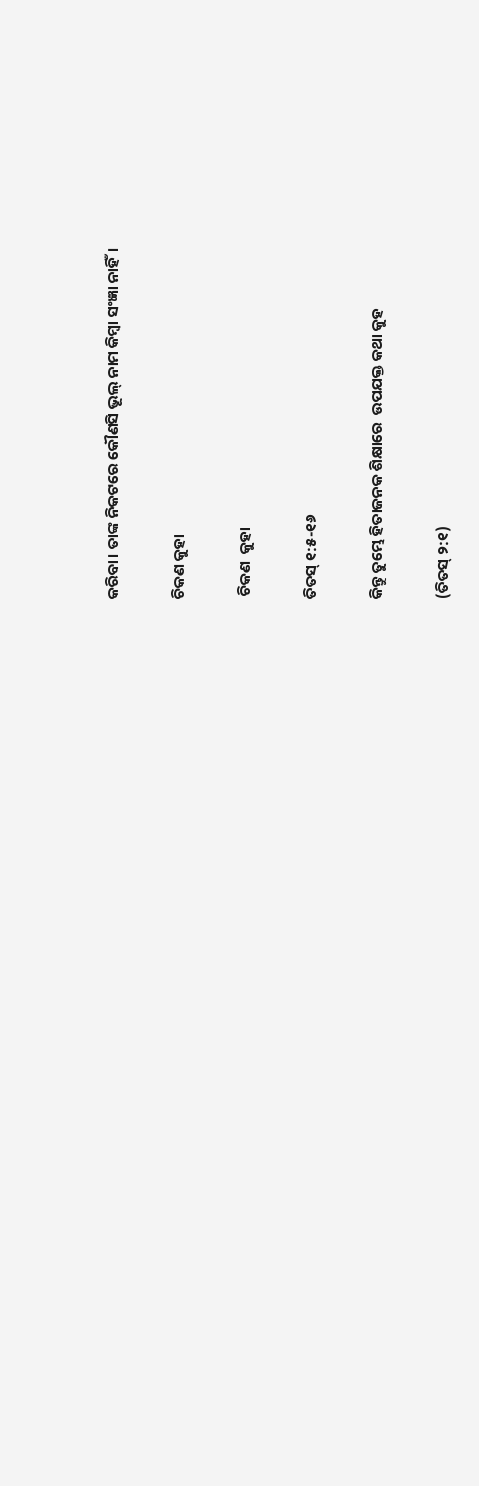କରିବା। ତାଙ୍କ ନିକଟରେ କୌଣସି ଭୂଲ୍ ନାମ କିମ୍ବା ସଂଜ୍ଞା ନାହିଁ।

ଚିକଣ କୁହା

 ଚିକଣ  କୁହା

ତିତସ୍ ୧:୫-୧୬

କିନ୍ତୁ ତୁମ୍ଭେ ହିତାଜନକ ଶିକ୍ଷାରେ  ଉପଯକ୍ତ କଥା କୁହ

(ତିତସ୍ ୨:୧)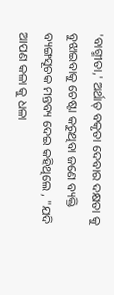'ବାଗ୍ମୀତା,' ଅର୍ଥାତ୍ ବକୃତା ଦେବାର ଦକ୍ଷତା କୁ ବୁଝାଇବାକୁ ଚେଷ୍ଟା କରୁଥିବା ଜଣେ ବ୍ୟକ୍ତି ବ୍ୟଙ୍ଗସୂଚକ ମନ୍ତବ୍ୟ ଦେଇ କହିଥିଲେ , "ଯଦି ଆପଣ କଳା କୁ ଧଳା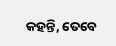କହନ୍ତି, ତେବେ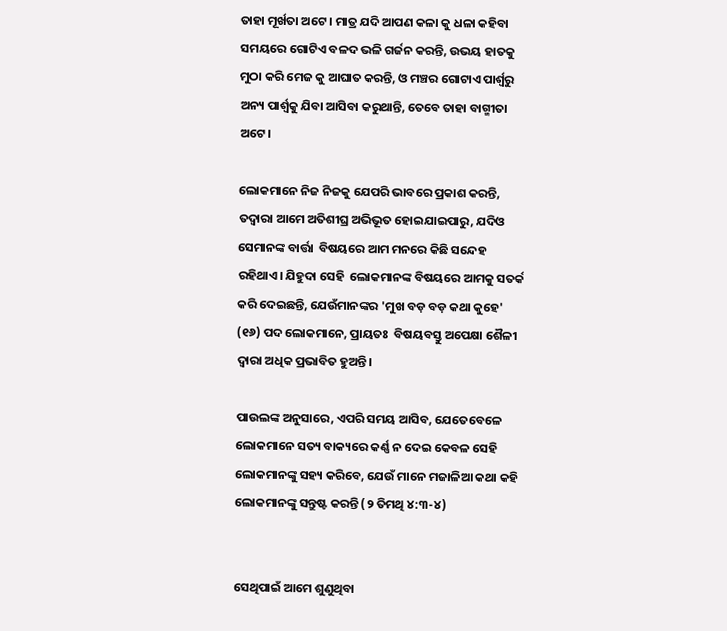ତାହା ମୂର୍ଖତା ଅଟେ । ମାତ୍ର ଯଦି ଆପଣ କଳା କୁ ଧଳା କହିବା ସମୟରେ ଗୋଟିଏ ବଳଦ ଭଳି ଗର୍ଜନ କରନ୍ତି, ଉଭୟ ହାତକୁ ମୁଠା କରି ମେଜ କୁ ଆଘାତ କରନ୍ତି, ଓ ମଞ୍ଚର ଗୋଟାଏ ପାର୍ଶ୍ଵରୁ ଅନ୍ୟ ପାର୍ଶ୍ଵକୁ ଯିବା ଆସିବା କରୁଥାନ୍ତି, ତେବେ ତାହା ବାଗ୍ମୀତା ଅଟେ।

ଲୋକମାନେ ନିଜ ନିଜକୁ ଯେପରି ଭାବରେ ପ୍ରକାଶ କରନ୍ତି, ତଦ୍ୱାରା ଆମେ ଅତିଶୀଘ୍ର ଅଭିଭୂତ ହୋଇଯାଇପାରୁ, ଯଦିଓ ସେମାନଙ୍କ ବାର୍ତ୍ତା  ବିଷୟରେ ଆମ ମନରେ କିଛି ସନ୍ଦେହ ରହିଥାଏ। ଯିହୁଦା ସେହି  ଲୋକମାନଙ୍କ ବିଷୟରେ ଆମକୁ ସତର୍କ କରି ଦେଇଛନ୍ତି, ଯେଉଁମାନଙ୍କର 'ମୁଖ ବଡ଼ ବଡ଼ କଥା କୁହେ' (୧୬) ପଦ ଲୋକମାନେ, ପ୍ରାୟତଃ  ବିଷୟବସ୍ତୁ ଅପେକ୍ଷା ଶୈଳୀ ଦ୍ୱାରା ଅଧିକ ପ୍ରଭାବିତ ହୁଅନ୍ତି।

ପାଉଲଙ୍କ ଅନୁସାରେ, ଏପରି ସମୟ ଆସିବ, ଯେତେବେଳେ ଲୋକମାନେ ସତ୍ୟ ବାକ୍ୟରେ କର୍ଣ୍ଣ ନ ଦେଇ କେବଳ ସେହି ଲୋକମାନଙ୍କୁ ସହ୍ୟ କରିବେ, ଯେଉଁ ମାନେ ମଜାଳିଆ କଥା କହି ଲୋକମାନଙ୍କୁ ସନ୍ତୁଷ୍ଟ କରନ୍ତି (୨ ତିମଥି ୪:୩-୪)


ସେଥିପାଇଁ ଆମେ ଶୁଣୁଥିବା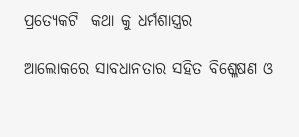ପ୍ରତ୍ୟେକଟି  କଥା କୁ ଧର୍ମଶାସ୍ତ୍ରର

ଆଲୋକରେ ସାବଧାନତାର ସହିତ ବିଶ୍ଳେଷଣ ଓ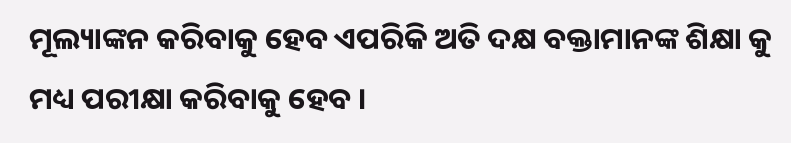ମୂଲ୍ୟାଙ୍କନ କରିବାକୁ ହେବ ଏପରିକି ଅତି ଦକ୍ଷ ବକ୍ତାମାନଙ୍କ ଶିକ୍ଷା କୁ ମଧ୍ୟ ପରୀକ୍ଷା କରିବାକୁ ହେବ ।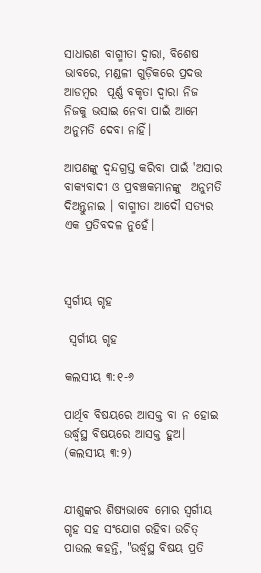ସାଧାରଣ ବାଗ୍ମୀତା ଦ୍ଵାରା, ବିଶେଷ ଭାବରେ, ମଣ୍ଡଳୀ ଗୁଡ଼ିକରେ ପ୍ରଦତ୍ତ ଆଡମ୍ବର  ପୂର୍ଣ୍ଣ ବକୃତା ଦ୍ଵାରା ନିଜ ନିଜକୁ ଭସାଇ ନେବା ପାଇଁ ଆମେ ଅନୁମତି ଦେବା ନାହିଁ।

ଆପଣଙ୍କୁ ଦ୍ଵନ୍ଦଗ୍ରସ୍ତ କରିବା ପାଇଁ 'ଅସାର ବାକ୍ୟବାଦୀ ଓ ପ୍ରବଞ୍ଚକମାନଙ୍କୁ  ଅନୁମତି ଦିଅନ୍ତୁନାଇ । ବାଗ୍ମୀତା ଆଦୌ ସତ୍ୟର ଏକ ପ୍ରତିବଦଳ ନୁହେଁ।



ସ୍ୱର୍ଗୀୟ ଗୃହ

 ସ୍ୱର୍ଗୀୟ ଗୃହ

କଲସୀୟ ୩:୧-୬

ପାର୍ଥିବ ବିଷୟରେ ଆସକ୍ତ ବା ନ ହୋଇ ଉର୍ଦ୍ଧ୍ବସ୍ଥ ବିଷୟରେ ଆସକ୍ତ ହୁଅ।   (କଲସୀୟ ୩:୨)


ଯୀଶୁଙ୍କର ଶିଷ୍ୟଭାବେ ମୋର ସ୍ୱର୍ଗୀୟ ଗୃହ ସହ ସଂଯୋଗ ରହିବା ଉଚିତ୍ ପାଉଲ କହନ୍ତି, "ଉର୍ଦ୍ଧ୍ବସ୍ଥ ବିଷୟ ପ୍ରତି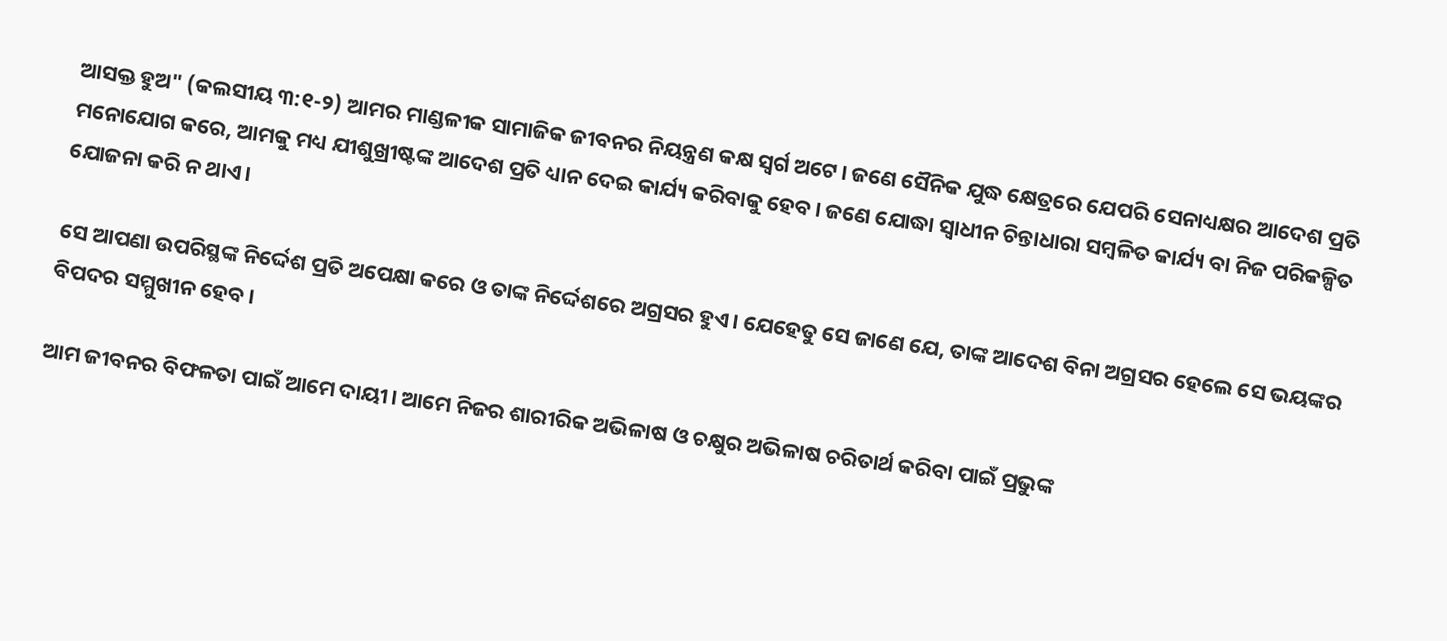ଆସକ୍ତ ହୁଅ" (କଲସୀୟ ୩:୧-୨) ଆମର ମାଣ୍ଡଳୀକ ସାମାଜିକ ଜୀବନର ନିୟନ୍ତ୍ରଣ କକ୍ଷ ସ୍ୱର୍ଗ ଅଟେ। ଜଣେ ସୈନିକ ଯୁଦ୍ଧ କ୍ଷେତ୍ରରେ ଯେପରି ସେନାଧ୍ୟକ୍ଷର ଆଦେଶ ପ୍ରତି ମନୋଯୋଗ କରେ, ଆମକୁ ମଧ୍ୟ ଯୀଶୁଖ୍ରୀଷ୍ଟଙ୍କ ଆଦେଶ ପ୍ରତି ଧ୍ୟାନ ଦେଇ କାର୍ଯ୍ୟ କରିବାକୁ ହେବ। ଜଣେ ଯୋଦ୍ଧା ସ୍ଵାଧୀନ ଚିନ୍ତାଧାରା ସମ୍ବଳିତ କାର୍ଯ୍ୟ ବା ନିଜ ପରିକଳ୍ପିତ  ଯୋଜନା କରି ନ ଥାଏ।

ସେ ଆପଣା ଉପରିସ୍ଥଙ୍କ ନିର୍ଦ୍ଦେଶ ପ୍ରତି ଅପେକ୍ଷା କରେ ଓ ତାଙ୍କ ନିର୍ଦ୍ଦେଶରେ ଅଗ୍ରସର ହୁଏ। ଯେହେତୁ ସେ ଜାଣେ ଯେ, ତାଙ୍କ ଆଦେଶ ବିନା ଅଗ୍ରସର ହେଲେ ସେ ଭୟଙ୍କର ବିପଦର ସମ୍ମୁଖୀନ ହେବ।

ଆମ ଜୀବନର ବିଫଳତା ପାଇଁ ଆମେ ଦାୟୀ। ଆମେ ନିଜର ଶାରୀରିକ ଅଭିଳାଷ ଓ ଚକ୍ଷୁର ଅଭିଳାଷ ଚରିତାର୍ଥ କରିବା ପାଇଁ ପ୍ରଭୁଙ୍କ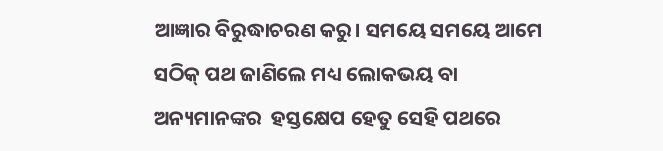ଆଜ୍ଞାର ବିରୁଦ୍ଧାଚରଣ କରୁ। ସମୟେ ସମୟେ ଆମେ ସଠିକ୍ ପଥ ଜାଣିଲେ ମଧ୍ୟ ଲୋକଭୟ ବା ଅନ୍ୟମାନଙ୍କର  ହସ୍ତକ୍ଷେପ ହେତୁ ସେହି ପଥରେ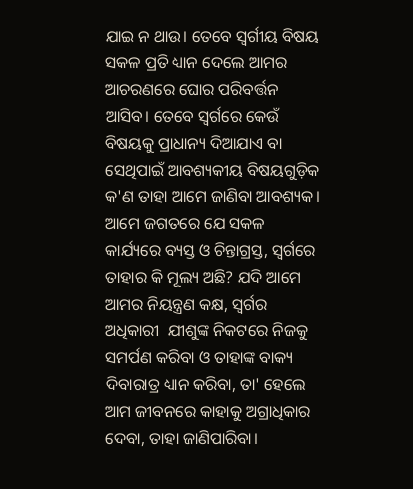ଯାଇ ନ ଥାଉ। ତେବେ ସ୍ୱର୍ଗୀୟ ବିଷୟ ସକଳ ପ୍ରତି ଧ୍ୟାନ ଦେଲେ ଆମର ଆଚରଣରେ ଘୋର ପରିବର୍ତ୍ତନ ଆସିବ। ତେବେ ସ୍ୱର୍ଗରେ କେଉଁ ବିଷୟକୁ ପ୍ରାଧାନ୍ୟ ଦିଆଯାଏ ବା ସେଥିପାଇଁ ଆବଶ୍ୟକୀୟ ବିଷୟଗୁଡ଼ିକ କ'ଣ ତାହା ଆମେ ଜାଣିବା ଆବଶ୍ୟକ। ଆମେ ଜଗତରେ ଯେ ସକଳ କାର୍ଯ୍ୟରେ ବ୍ୟସ୍ତ ଓ ଚିନ୍ତାଗ୍ରସ୍ତ, ସ୍ବର୍ଗରେ ତାହାର କି ମୂଲ୍ୟ ଅଛି? ଯଦି ଆମେ ଆମର ନିୟନ୍ତ୍ରଣ କକ୍ଷ, ସ୍ୱର୍ଗର ଅଧିକାରୀ  ଯୀଶୁଙ୍କ ନିକଟରେ ନିଜକୁ ସମର୍ପଣ କରିବା ଓ ତାହାଙ୍କ ବାକ୍ୟ ଦିବାରାତ୍ର ଧ୍ୟାନ କରିବା, ତା' ହେଲେ ଆମ ଜୀବନରେ କାହାକୁ ଅଗ୍ରାଧିକାର ଦେବା, ତାହା ଜାଣିପାରିବା।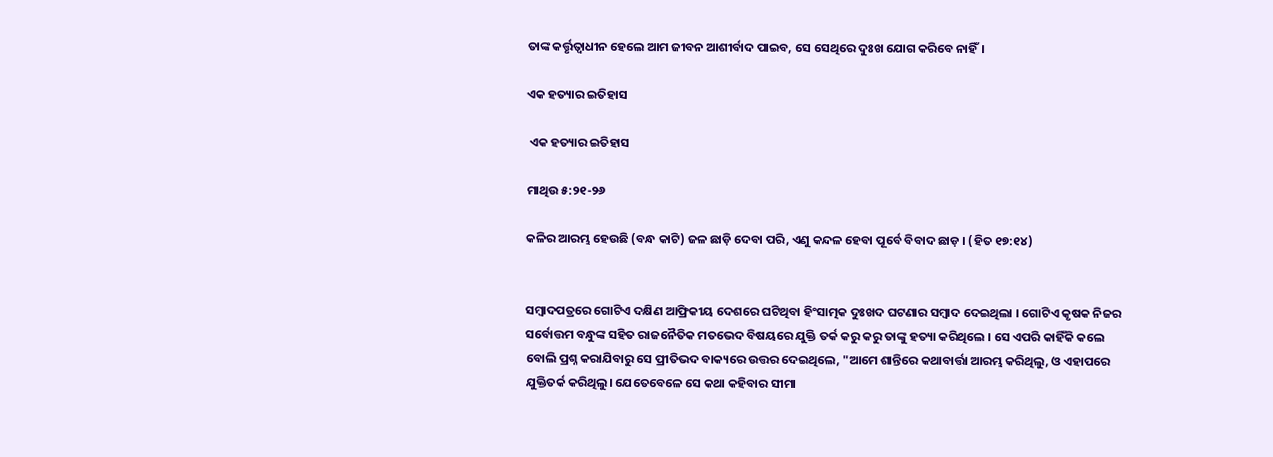ତାଙ୍କ କର୍ତ୍ତୃତ୍ୱାଧୀନ ହେଲେ ଆମ ଜୀବନ ଆଶୀର୍ବାଦ ପାଇବ, ସେ ସେଥିରେ ଦୁଃଖ ଯୋଗ କରିବେ ନାହିଁ।

ଏକ ହତ୍ୟାର ଇତିହାସ

 ଏକ ହତ୍ୟାର ଇତିହାସ

ମାଥିଉ ୫:୨୧-୨୬

କଳିର ଆରମ୍ଭ ହେଉଛି (ବନ୍ଧ କାଟି) ଜଳ ଛାଡ଼ି ଦେବା ପରି, ଏଣୁ କନ୍ଦଳ ହେବା ପୂର୍ବେ ବିବାଦ ଛାଡ଼ । (ହିତ ୧୭:୧୪)


ସମ୍ବାଦପତ୍ରରେ ଗୋଟିଏ ଦକ୍ଷିଣ ଆଫ୍ରିକୀୟ ଦେଶରେ ଘଟିଥିବା ହିଂସାତ୍ମକ ଦୁଃଖଦ ଘଟଣାର ସମ୍ବାଦ ଦେଇଥିଲା । ଗୋଟିଏ କୃଷକ ନିଜର ସର୍ବୋତ୍ତମ ବନ୍ଧୁଙ୍କ ସହିତ ରାଜନୈତିକ ମତଭେଦ ବିଷୟରେ ଯୁକ୍ତି ତର୍କ କରୁ କରୁ ତାଙ୍କୁ ହତ୍ୟା କରିଥିଲେ । ସେ ଏପରି କାହିଁକି କଲେ ବୋଲି ପ୍ରଶ୍ନ କରାଯିବାରୁ ସେ ପ୍ରୀତିଭଦ ବାକ୍ୟରେ ଉତ୍ତର ଦେଇଥିଲେ, "ଆମେ ଶାନ୍ତିରେ କଥାବାର୍ତ୍ତା ଆରମ୍ଭ କରିଥିଲୁ, ଓ ଏହାପରେ ଯୁକ୍ତିତର୍କ କରିଥିଲୁ। ଯେତେବେଳେ ସେ କଥା କହିବାର ସୀମା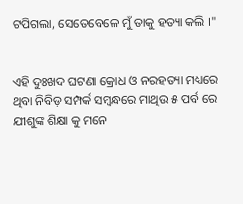ଟପିଗଲା, ସେତେବେଳେ ମୁଁ ତାକୁ ହତ୍ୟା କଲି ।"


ଏହି ଦୁଃଖଦ ଘଟଣା କ୍ରୋଧ ଓ ନରହତ୍ୟା ମଧ୍ୟରେ ଥିବା ନିବିଡ଼ ସମ୍ପର୍କ ସମ୍ବନ୍ଧରେ ମାଥିଉ ୫ ପର୍ବ ରେ ଯୀଶୁଙ୍କ ଶିକ୍ଷା କୁ ମନେ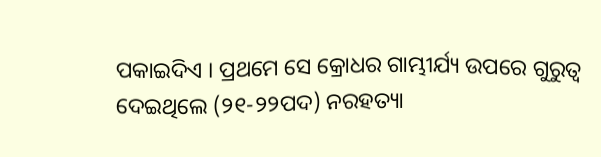ପକାଇଦିଏ । ପ୍ରଥମେ ସେ କ୍ରୋଧର ଗାମ୍ଭୀର୍ଯ୍ୟ ଉପରେ ଗୁରୁତ୍ବ ଦେଇଥିଲେ (୨୧-୨୨ପଦ) ନରହତ୍ୟା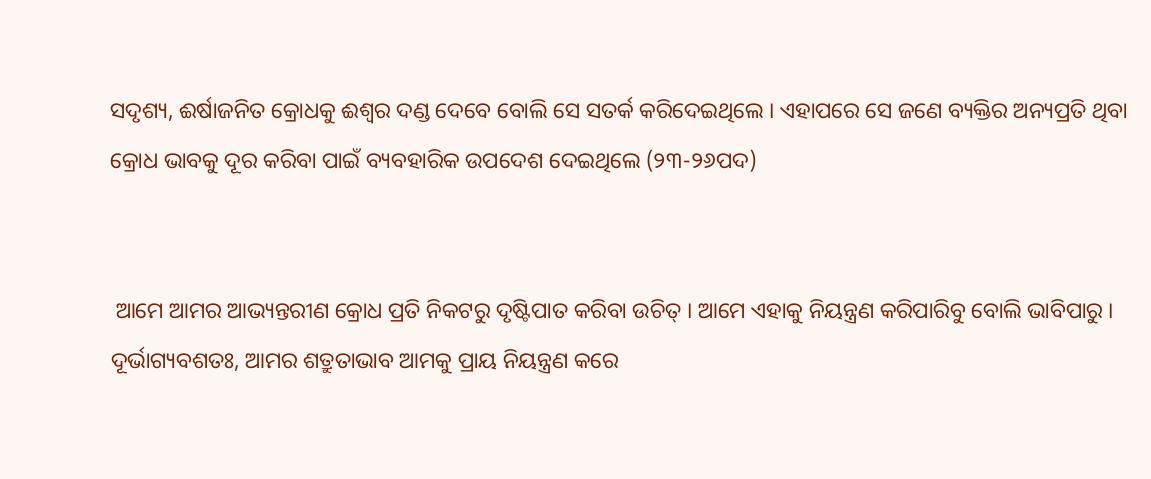ସଦୃଶ୍ୟ, ଈର୍ଷାଜନିତ କ୍ରୋଧକୁ ଈଶ୍ଵର ଦଣ୍ଡ ଦେବେ ବୋଲି ସେ ସତର୍କ କରିଦେଇଥିଲେ । ଏହାପରେ ସେ ଜଣେ ବ୍ୟକ୍ତିର ଅନ୍ୟପ୍ରତି ଥିବା କ୍ରୋଧ ଭାବକୁ ଦୂର କରିବା ପାଇଁ ବ୍ୟବହାରିକ ଉପଦେଶ ଦେଇଥିଲେ (୨୩-୨୬ପଦ)


 ଆମେ ଆମର ଆଭ୍ୟନ୍ତରୀଣ କ୍ରୋଧ ପ୍ରତି ନିକଟରୁ ଦୃଷ୍ଟିପାତ କରିବା ଉଚିତ୍ । ଆମେ ଏହାକୁ ନିୟନ୍ତ୍ରଣ କରିପାରିବୁ ବୋଲି ଭାବିପାରୁ । ଦୂର୍ଭାଗ୍ୟବଶତଃ, ଆମର ଶତ୍ରୁତାଭାବ ଆମକୁ ପ୍ରାୟ ନିୟନ୍ତ୍ରଣ କରେ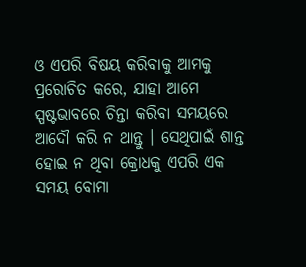ଓ ଏପରି ବିଷୟ କରିବାକୁ ଆମକୁ ପ୍ରରୋଚିତ କରେ, ଯାହା ଆମେ ସ୍ପଷ୍ଟଭାବରେ ଚିନ୍ତା କରିବା ସମୟରେ ଆଦୌ କରି ନ ଥାନ୍ତୁ । ସେଥିପାଇଁ ଶାନ୍ତ ହୋଇ ନ ଥିବା କ୍ରୋଧକୁ ଏପରି ଏକ ସମୟ ବୋମା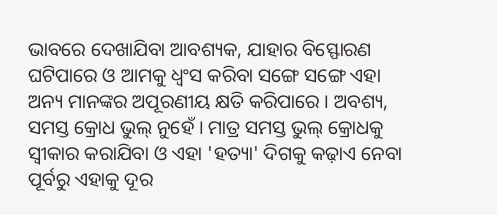ଭାବରେ ଦେଖାଯିବା ଆବଶ୍ୟକ, ଯାହାର ବିସ୍ଫୋରଣ ଘଟିପାରେ ଓ ଆମକୁ ଧ୍ଵଂସ କରିବା ସଙ୍ଗେ ସଙ୍ଗେ ଏହା ଅନ୍ୟ ମାନଙ୍କର ଅପୂରଣୀୟ କ୍ଷତି କରିପାରେ । ଅବଶ୍ୟ, ସମସ୍ତ କ୍ରୋଧ ଭୁଲ୍ ନୁହେଁ । ମାତ୍ର ସମସ୍ତ ଭୁଲ୍ କ୍ରୋଧକୁ ସ୍ଵୀକାର କରାଯିବା ଓ ଏହା 'ହତ୍ୟା' ଦିଗକୁ କଢ଼ାଏ ନେବା ପୂର୍ବରୁ ଏହାକୁ ଦୂର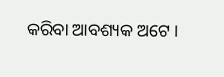କରିବା ଆବଶ୍ୟକ ଅଟେ ।